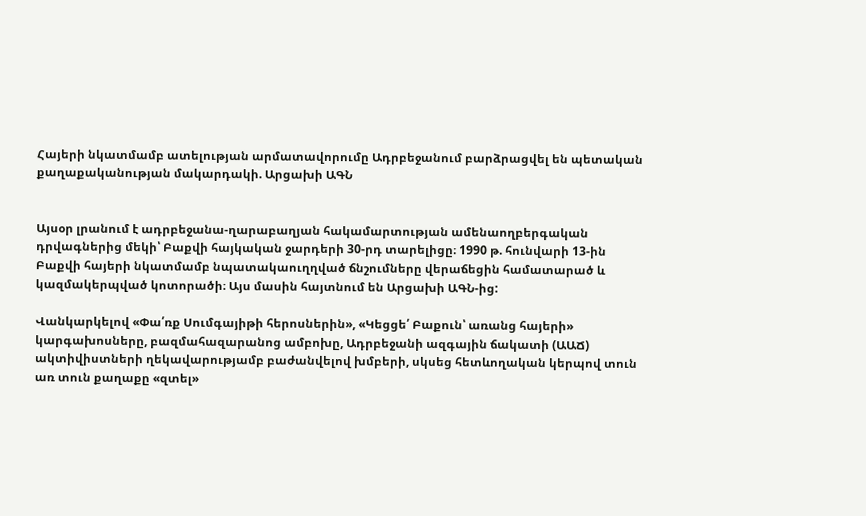Հայերի նկատմամբ ատելության արմատավորումը Ադրբեջանում բարձրացվել են պետական քաղաքականության մակարդակի. Արցախի ԱԳՆ


Այսօր լրանում է ադրբեջանա-ղարաբաղյան հակամարտության ամենաողբերգական դրվագներից մեկի՝ Բաքվի հայկական ջարդերի 30-րդ տարելիցը։ 1990 թ. հունվարի 13-ին Բաքվի հայերի նկատմամբ նպատակաուղղված ճնշումները վերաճեցին համատարած և կազմակերպված կոտորածի։ Այս մասին հայտնում են Արցախի ԱԳՆ-ից:

Վանկարկելով «Փա՛ռք Սումգայիթի հերոսներին», «Կեցցե՛ Բաքուն՝ առանց հայերի» կարգախոսները, բազմահազարանոց ամբոխը, Ադրբեջանի ազգային ճակատի (ԱԱՃ) ակտիվիստների ղեկավարությամբ բաժանվելով խմբերի, սկսեց հետևողական կերպով տուն առ տուն քաղաքը «զտել»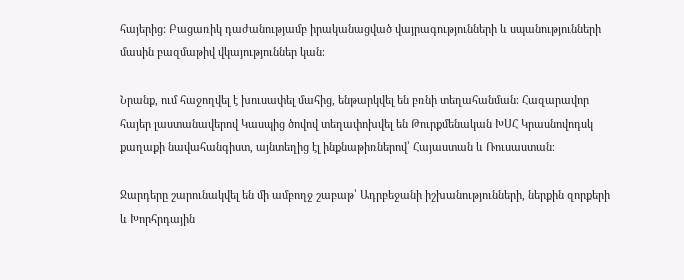հայերից: Բացառիկ դաժանությամբ իրականացված վայրագությունների և սպանությունների մասին բազմաթիվ վկայություններ կան։

Նրանք, ում հաջողվել է խուսափել մահից, ենթարկվել են բռնի տեղահանման։ Հազարավոր հայեր լաստանավերով Կասպից ծովով տեղափոխվել են Թուրքմենական ԽՍՀ Կրասնովոդսկ քաղաքի նավահանգիստ, այնտեղից էլ ինքնաթիռներով՝ Հայաստան և Ռուսաստան։

Ջարդերը շարունակվել են մի ամբողջ շաբաթ՝ Ադրբեջանի իշխանությունների, ներքին զորքերի և Խորհրդային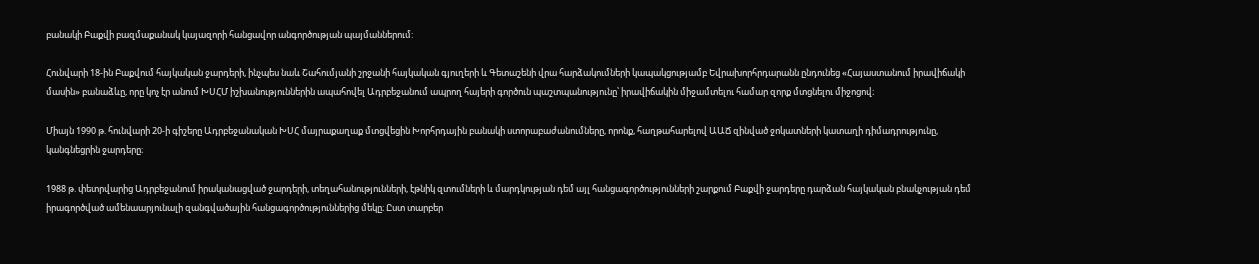բանակի Բաքվի բազմաքանակ կայազորի հանցավոր անգործության պայմաններում:

Հունվարի 18-ին Բաքվում հայկական ջարդերի, ինչպես նաև Շահումյանի շրջանի հայկական գյուղերի և Գետաշենի վրա հարձակումների կապակցությամբ Եվրախորհրդարանն ընդունեց «Հայաստանում իրավիճակի մասին» բանաձևը, որը կոչ էր անում ԽՍՀՄ իշխանություններին ապահովել Ադրբեջանում ապրող հայերի գործուն պաշտպանությունը՝ իրավիճակին միջամտելու համար զորք մտցնելու միջոցով։

Միայն 1990 թ. հունվարի 20-ի գիշերը Ադրբեջանական ԽՍՀ մայրաքաղաք մտցվեցին Խորհրդային բանակի ստորաբաժանումները, որոնք, հաղթահարելով ԱԱՃ զինված ջոկատների կատաղի դիմադրությունը, կանգնեցրին ջարդերը։

1988 թ. փետրվարից Ադրբեջանում իրականացված ջարդերի, տեղահանությունների, էթնիկ զտումների և մարդկության դեմ այլ հանցագործությունների շարքում Բաքվի ջարդերը դարձան հայկական բնակչության դեմ իրագործված ամենաարյունալի զանգվածային հանցագործություններից մեկը։ Ըստ տարբեր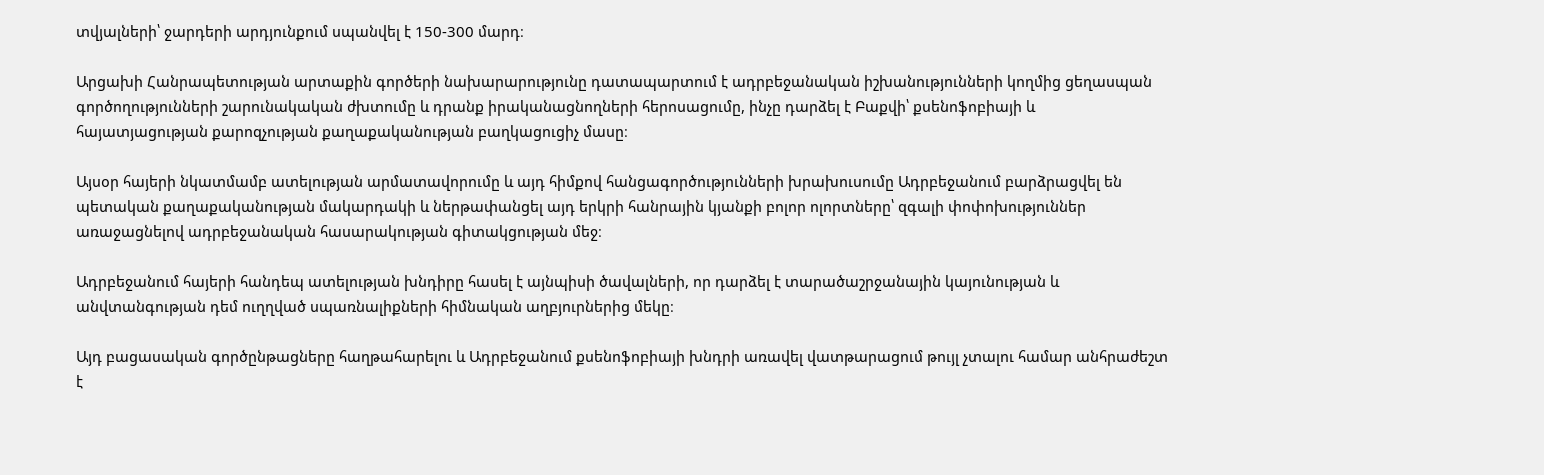տվյալների՝ ջարդերի արդյունքում սպանվել է 150-300 մարդ։

Արցախի Հանրապետության արտաքին գործերի նախարարությունը դատապարտում է ադրբեջանական իշխանությունների կողմից ցեղասպան գործողությունների շարունակական ժխտումը և դրանք իրականացնողների հերոսացումը, ինչը դարձել է Բաքվի՝ քսենոֆոբիայի և հայատյացության քարոզչության քաղաքականության բաղկացուցիչ մասը։

Այսօր հայերի նկատմամբ ատելության արմատավորումը և այդ հիմքով հանցագործությունների խրախուսումը Ադրբեջանում բարձրացվել են պետական քաղաքականության մակարդակի և ներթափանցել այդ երկրի հանրային կյանքի բոլոր ոլորտները՝ զգալի փոփոխություններ առաջացնելով ադրբեջանական հասարակության գիտակցության մեջ։

Ադրբեջանում հայերի հանդեպ ատելության խնդիրը հասել է այնպիսի ծավալների, որ դարձել է տարածաշրջանային կայունության և անվտանգության դեմ ուղղված սպառնալիքների հիմնական աղբյուրներից մեկը։

Այդ բացասական գործընթացները հաղթահարելու և Ադրբեջանում քսենոֆոբիայի խնդրի առավել վատթարացում թույլ չտալու համար անհրաժեշտ է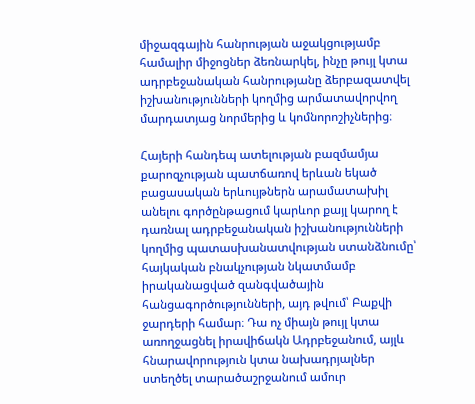միջազգային հանրության աջակցությամբ համալիր միջոցներ ձեռնարկել, ինչը թույլ կտա ադրբեջանական հանրությանը ձերբազատվել իշխանությունների կողմից արմատավորվող մարդատյաց նորմերից և կոմնորոշիչներից։

Հայերի հանդեպ ատելության բազմամյա քարոզչության պատճառով երևան եկած բացասական երևույթներն արամատախիլ անելու գործընթացում կարևոր քայլ կարող է դառնալ ադրբեջանական իշխանությունների կողմից պատասխանատվության ստանձնումը՝ հայկական բնակչության նկատմամբ իրականացված զանգվածային հանցագործությունների, այդ թվում՝ Բաքվի ջարդերի համար։ Դա ոչ միայն թույլ կտա առողջացնել իրավիճակն Ադրբեջանում, այլև հնարավորություն կտա նախադրյալներ ստեղծել տարածաշրջանում ամուր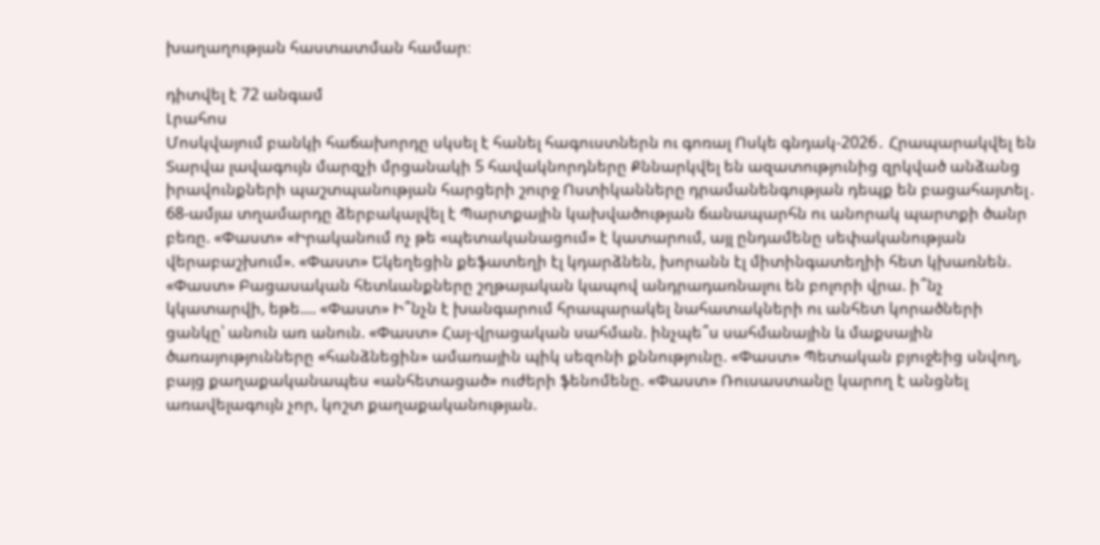խաղաղության հաստատման համար։

դիտվել է 72 անգամ
Լրահոս
Մոսկվայում բանկի հաճախորդը սկսել է հանել հագուստներն ու գոռալ Ոսկե գնդակ-2026․ Հրապարակվել են Տարվա լավագույն մարզչի մրցանակի 5 հավակնորդները Քննարկվել են ազատությունից զրկված անձանց իրավունքների պաշտպանության հարցերի շուրջ Ոստիկանները դրամանենգության դեպք են բացահայտել․ 68-ամյա տղամարդը ձերբակալվել է Պարտքային կախվածության ճանապարհն ու անորակ պարտքի ծանր բեռը. «Փաստ» «Իրականում ոչ թե «պետականացում» է կատարում, այլ ընդամենը սեփականության վերաբաշխում». «Փաստ» Եկեղեցին քեֆատեղի էլ կդարձնեն, խորանն էլ միտինգատեղիի հետ կխառնեն. «Փաստ» Բացասական հետևանքները շղթայական կապով անդրադառնալու են բոլորի վրա. ի՞նչ կկատարվի, եթե.... «Փաստ» Ի՞նչն է խանգարում հրապարակել նահատակների ու անհետ կորածների ցանկը՝ անուն առ անուն. «Փաստ» Հայ-վրացական սահման. ինչպե՞ս սահմանային և մաքսային ծառայությունները «հանձնեցին» ամառային պիկ սեզոնի քննությունը. «Փաստ» Պետական բյուջեից սնվող, բայց քաղաքականապես «անհետացած» ուժերի ֆենոմենը. «Փաստ» Ռուսաստանը կարող է անցնել առավելագույն չոր, կոշտ քաղաքականության.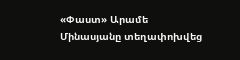«Փաստ» Արամե Մինասյանը տեղափոխվեց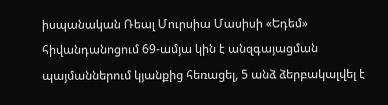իսպանական Ռեալ Մուրսիա Մասիսի «Եդեմ» հիվանդանոցում 69-ամյա կին է անզգայացման պայմաններում կյանքից հեռացել, 5 անձ ձերբակալվել է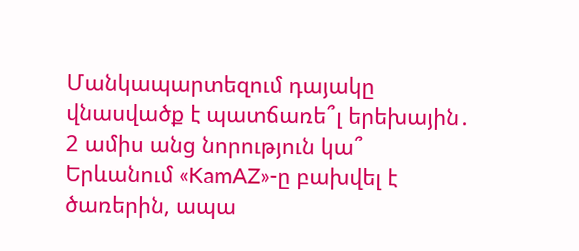Մանկապարտեզում դայակը վնասվածք է պատճառե՞լ երեխային․ 2 ամիս անց նորություն կա՞ Երևանում «KamAZ»-ը բախվել է ծառերին, ապա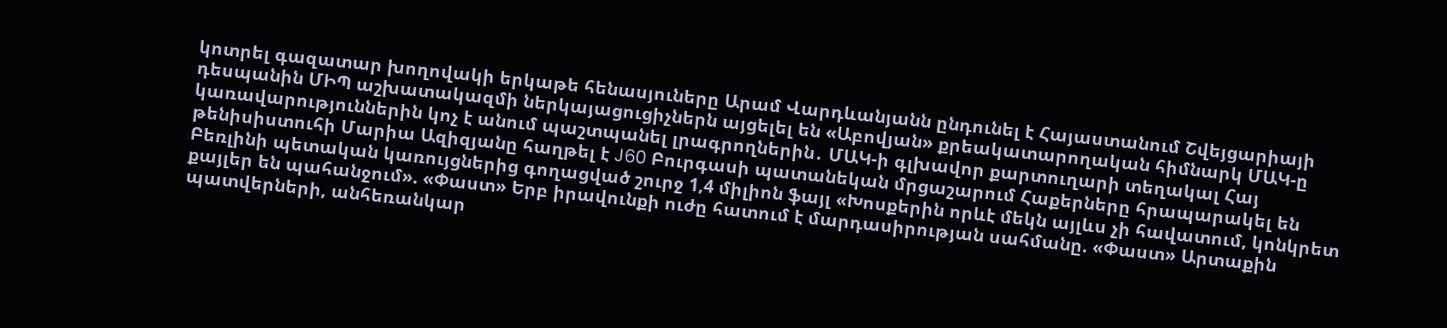կոտրել գազատար խողովակի երկաթե հենասյուները Արամ Վարդևանյանն ընդունել է Հայաստանում Շվեյցարիայի դեսպանին ՄԻՊ աշխատակազմի ներկայացուցիչներն այցելել են «Աբովյան» քրեակատարողական հիմնարկ ՄԱԿ-ը կառավարություններին կոչ է անում պաշտպանել լրագրողներին․ ՄԱԿ-ի գլխավոր քարտուղարի տեղակալ Հայ թենիսիստուհի Մարիա Ազիզյանը հաղթել է J60 Բուրգասի պատանեկան մրցաշարում Հաքերները հրապարակել են Բեռլինի պետական կառույցներից գողացված շուրջ 1,4 միլիոն ֆայլ «Խոսքերին որևէ մեկն այլևս չի հավատում, կոնկրետ քայլեր են պահանջում». «Փաստ» Երբ իրավունքի ուժը հատում է մարդասիրության սահմանը. «Փաստ» Արտաքին պատվերների, անհեռանկար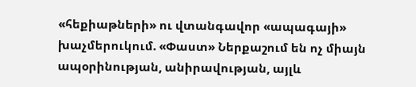«հեքիաթների» ու վտանգավոր «ապագայի» խաչմերուկում. «Փաստ» Ներքաշում են ոչ միայն ապօրինության, անիրավության, այլև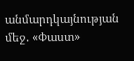անմարդկայնության մեջ. «Փաստ»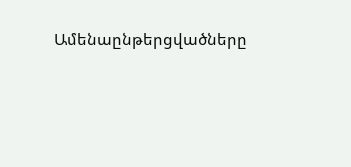Ամենաընթերցվածները